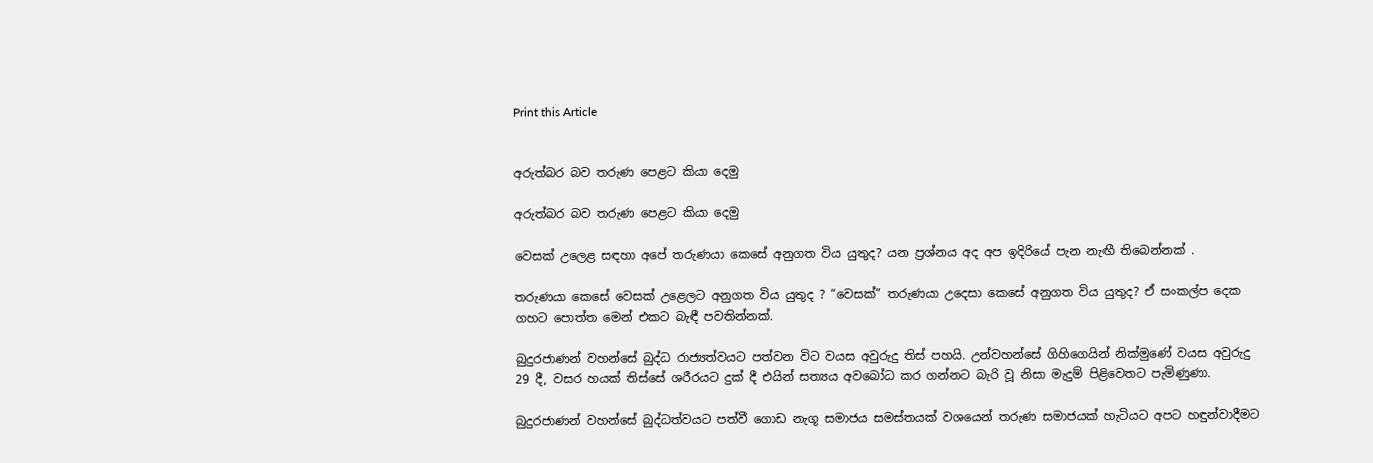Print this Article


අරුත්බර බව තරුණ පෙළට කියා දෙමු

අරුත්බර බව තරුණ පෙළට කියා දෙමු

වෙසක් උලෙළ සඳහා අපේ තරුණයා කෙසේ අනුගත විය යුතුද? යන ප්‍රශ්නය අද අප ඉදිරියේ පැන නැඟී තිබෙන්නක් .

තරුණයා කෙසේ වෙසක් උළෙලට අනුගත විය යුතුද ? “වෙසක්” තරුණයා උදෙසා කෙසේ අනුගත විය යුතුද? ඒ සංකල්ප දෙක ගහට පොත්ත මෙන් එකට බැඳී පවතින්නක්.

බුදුරජාණන් වහන්සේ බුද්ධ රාජ්‍යත්වයට පත්වන විට වයස අවුරුදු තිස් පහයි. උන්වහන්සේ ගිහිගෙයින් නික්මුණේ වයස අවුරුදු 29 දී, වසර හයක් තිස්සේ ශරීරයට දුක් දී එයින් සත්‍යය අවබෝධ කර ගන්නට බැරි වූ නිසා මැදුම් පිළිවෙතට පැමිණුණා.

බුදුරජාණන් වහන්සේ බුද්ධත්වයට පත්වී ගොඩ නැගූ සමාජය සමස්තයක් වශයෙන් තරුණ සමාජයක් හැටියට අපට හඳුන්වාදීමට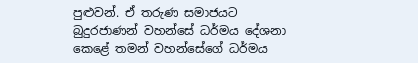පුළුවන්. ඒ තරුණ සමාජයට බුදුරජාණන් වහන්සේ ධර්මය දේශනා කෙළේ තමන් වහන්සේගේ ධර්මය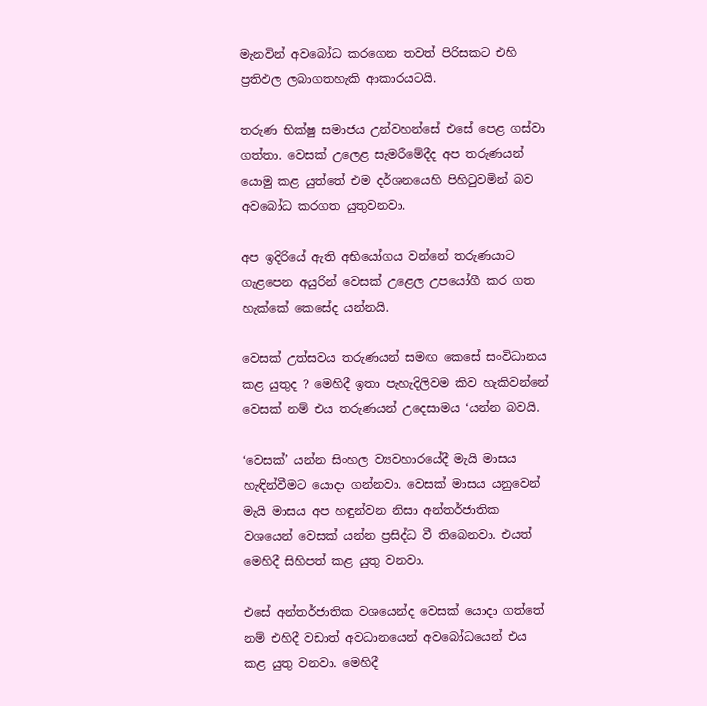මැනවින් අවබෝධ කරගෙන තවත් පිරිසකට එහි ප්‍රතිඵල ලබාගතහැකි ආකාරයටයි.

තරුණ භික්ෂු සමාජය උන්වහන්සේ එසේ පෙළ ගස්වා ගත්තා. වෙසක් උලෙළ සැමරීමේදීද අප තරුණයන් යොමු කළ යුත්තේ එම දර්ශනයෙහි පිහිටුවමින් බව අවබෝධ කරගත යුතුවනවා.

අප ඉදිරියේ ඇති අභියෝගය වන්නේ තරුණයාට ගැළපෙන අයුරින් වෙසක් උළෙල උපයෝගී කර ගත හැක්කේ කෙසේද යන්නයි.

වෙසක් උත්සවය තරුණයන් සමඟ කෙසේ සංවිධානය කළ යුතුද ? මෙහිදී ඉතා පැහැදිලිවම කිව හැකිවන්නේ වෙසක් නම් එය තරුණයන් උදෙසාමය ‘යන්න බවයි.

‘වෙසක්’ යන්න සිංහල ව්‍යවහාරයේදී මැයි මාසය හැඳින්වීමට යොදා ගන්නවා. වෙසක් මාසය යනුවෙන් මැයි මාසය අප හඳුන්වන නිසා අන්තර්ජාතික වශයෙන් වෙසක් යන්න ප්‍රසිද්ධ වී තිබෙනවා. එයත් මෙහිදී සිහිපත් කළ යුතු වනවා.

එසේ අන්තර්ජාතික වශයෙන්ද වෙසක් යොදා ගත්තේ නම් එහිදී වඩාත් අවධානයෙන් අවබෝධයෙන් එය කළ යුතු වනවා. මෙහිදී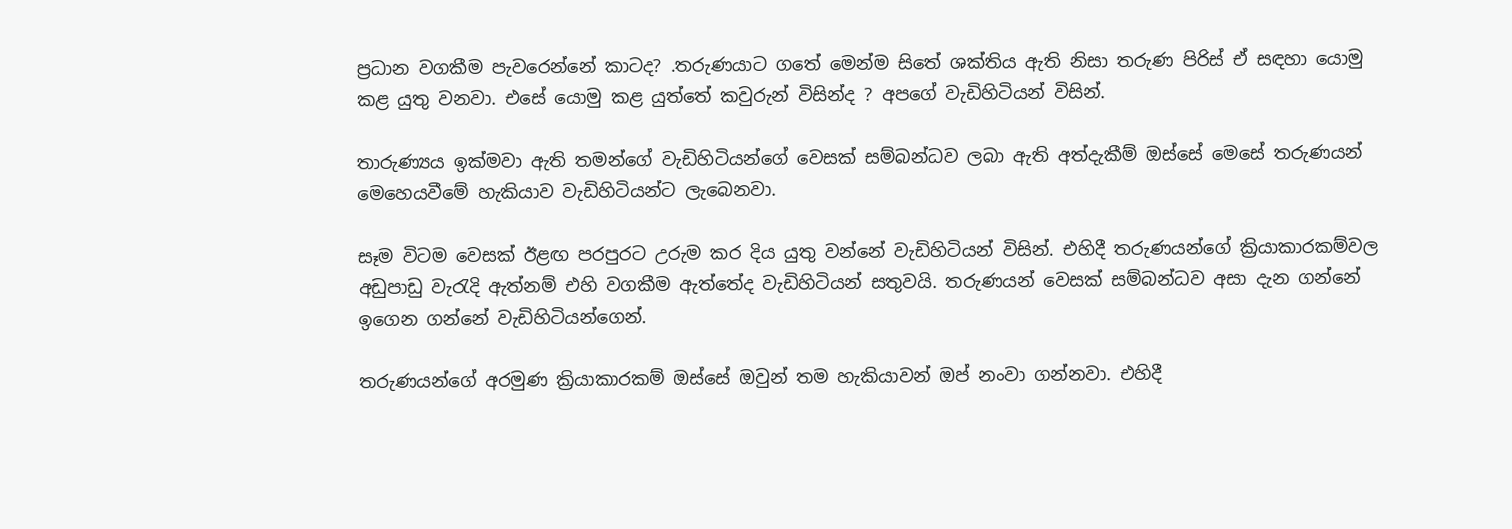ප්‍රධාන වගකීම පැවරෙන්නේ කාටද? .තරුණයාට ගතේ මෙන්ම සිතේ ශක්තිය ඇති නිසා තරුණ පිරිස් ඒ සඳහා යොමු කළ යුතු වනවා. එසේ යොමු කළ යුත්තේ කවුරුන් විසින්ද ? අපගේ වැඩිහිටියන් විසින්.

තාරුණ්‍යය ඉක්මවා ඇති තමන්ගේ වැඩිහිටියන්ගේ වෙසක් සම්බන්ධව ලබා ඇති අත්දැකීම් ඔස්සේ මෙසේ තරුණයන් මෙහෙයවීමේ හැකියාව වැඩිහිටියන්ට ලැබෙනවා.

සෑම විටම වෙසක් ඊළඟ පරපුරට උරුම කර දිය යුතු වන්නේ වැඩිහිටියන් විසින්. එහිදී තරුණයන්ගේ ක්‍රියාකාරකම්වල අඩුපාඩු වැරැදි ඇත්නම් එහි වගකීම ඇත්තේද වැඩිහිටියන් සතුවයි. තරුණයන් වෙසක් සම්බන්ධව අසා දැන ගන්නේ ඉගෙන ගන්නේ වැඩිහිටියන්ගෙන්.

තරුණයන්ගේ අරමුණ ක්‍රියාකාරකම් ඔස්සේ ඔවුන් තම හැකියාවන් ඔප් නංවා ගන්නවා. එහිදී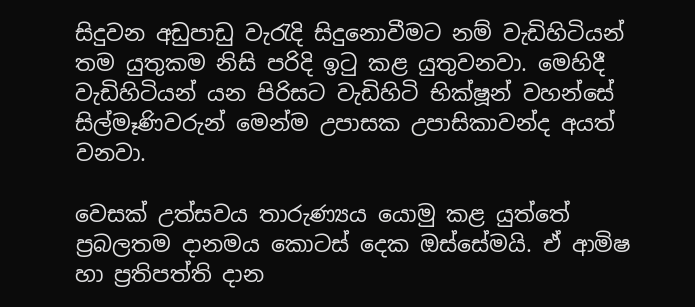සිදුවන අඩුපාඩු වැරැදි සිදුනොවීමට නම් වැඩිහිටියන් තම යුතුකම නිසි පරිදි ඉටු කළ යුතුවනවා. මෙහිදී වැඩිහිටියන් යන පිරිසට වැඩිහිටි භික්ෂූන් වහන්සේ සිල්මෑණිවරුන් මෙන්ම උපාසක උපාසිකාවන්ද අයත් වනවා.

වෙසක් උත්සවය තාරුණ්‍යය යොමු කළ යුත්තේ ප්‍රබලතම දානමය කොටස් දෙක ඔස්සේමයි. ඒ ආමිෂ හා ප්‍රතිපත්ති දාන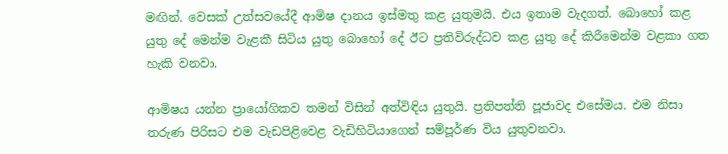මඟින්. වෙසක් උත්සවයේදී ආමිෂ දානය ඉස්මතු කළ යුතුමයි. එය ඉතාම වැදගත්. බොහෝ කළ යුතු දේ මෙන්ම වැළකී සිටිය යුතු බොහෝ දේ ඊට ප්‍රතිවිරුද්ධව කළ යුතු දේ කිරීමෙන්ම වළකා ගත හැකි වනවා.

ආමිෂය යන්න ප්‍රායෝගිකව තමන් විසින් අත්විඳිය යුතුයි. ප්‍රතිපත්ති පූජාවද එසේමය. එම නිසා තරුණ පිරිසට එම වැඩපිළිවෙළ වැඩිහිටියාගෙන් සම්පූර්ණ විය යුතුවනවා.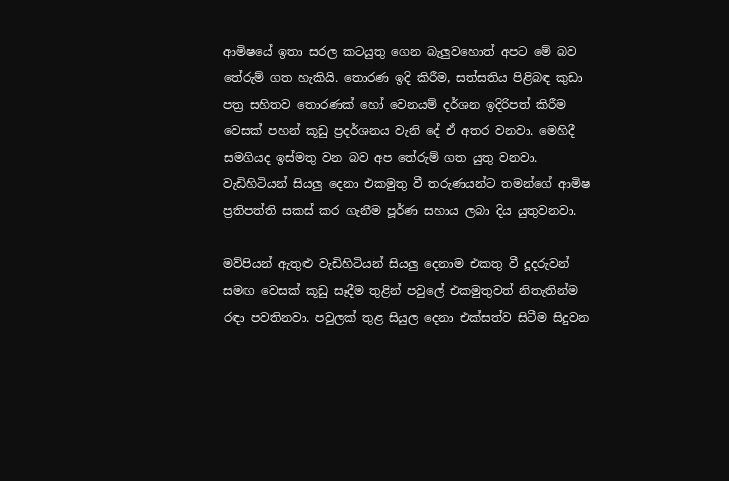ආමිෂයේ ඉතා සරල කටයුතු ගෙන බැලුවහොත් අපට මේ බව තේරුම් ගත හැකියි. තොරණ ඉදි කිරීම, සත්සතිය පිළිබඳ කුඩා පත්‍ර සහිතව තොරණක් හෝ වෙනයම් දර්ශන ඉදිරිපත් කිරීම වෙසක් පහන් කූඩු ප්‍රදර්ශනය වැනි දේ ඒ අතර වනවා. මෙහිදී සමගියද ඉස්මතු වන බව අප තේරුම් ගත යුතු වනවා. වැඩිහිටියන් සියලු දෙනා එකමුතු වී තරුණයන්ට තමන්ගේ ආමිෂ ප්‍රතිපත්ති සකස් කර ගැනීම පූර්ණ සහාය ලබා දිය යුතුවනවා.

මව්පියන් ඇතුළු වැඩිහිටියන් සියලු දෙනාම එකතු වී දූදරුවන් සමඟ වෙසක් කූඩු සෑදීම තුළින් පවුලේ එකමුතුවත් නිතැතින්ම රඳා පවතිනවා. පවුලක් තුළ සියුල දෙනා එක්සත්ව සිටීම සිදුවන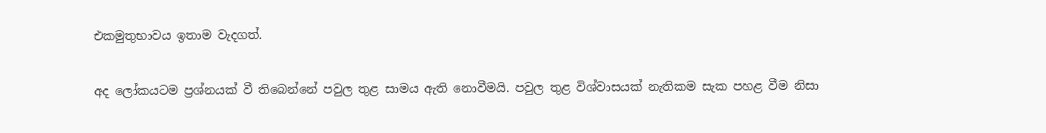එකමුතුභාවය ඉතාම වැදගත්.

අද ලෝකයටම ප්‍රශ්නයක් වී තිබෙන්නේ පවුල තුළ සාමය ඇති නොවීමයි. පවුල තුළ විශ්වාසයක් නැතිකම සැක පහළ වීම නිසා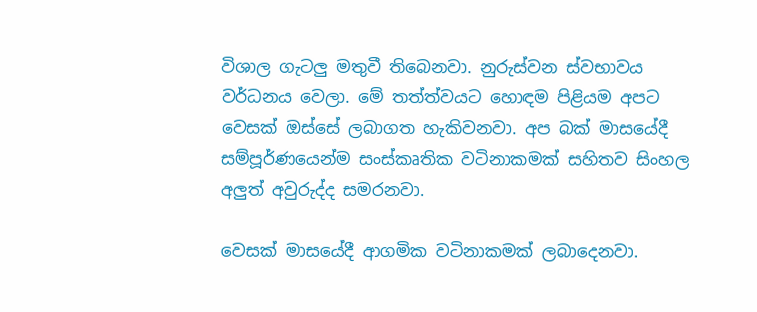විශාල ගැටලු මතුවී තිබෙනවා. නුරුස්වන ස්වභාවය වර්ධනය වෙලා. මේ තත්ත්වයට හොඳම පිළියම අපට වෙසක් ඔස්සේ ලබාගත හැකිවනවා. අප බක් මාසයේදී සම්පූර්ණයෙන්ම සංස්කෘතික වටිනාකමක් සහිතව සිංහල අලුත් අවුරුද්ද සමරනවා.

වෙසක් මාසයේදී ආගමික වටිනාකමක් ලබාදෙනවා.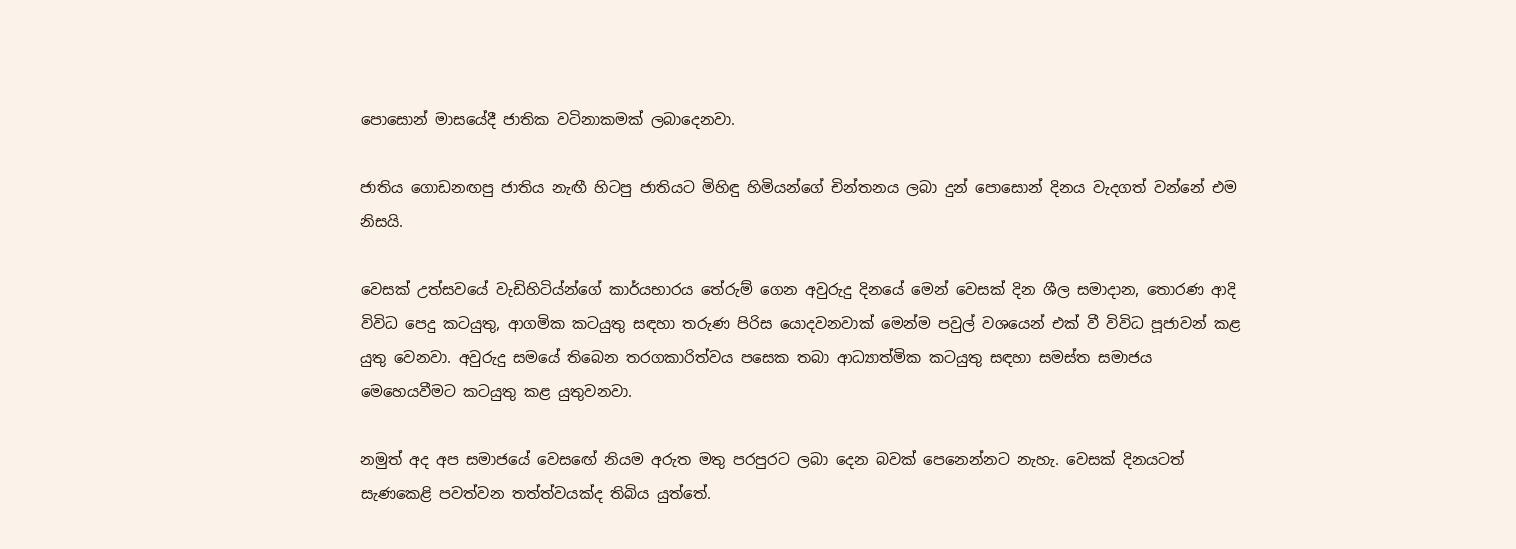පොසොන් මාසයේදී ජාතික වටිනාකමක් ලබාදෙනවා.

ජාතිය ගොඩනඟපු ජාතිය නැඟී හිටපු ජාතියට මිහිඳු හිමියන්ගේ චින්තනය ලබා දුන් පොසොන් දිනය වැදගත් වන්නේ එම නිසයි.

වෙසක් උත්සවයේ වැඩිහිටිය්න්ගේ කාර්යභාරය තේරුම් ගෙන අවුරුදු දිනයේ මෙන් වෙසක් දින ශීල සමාදාන, තොරණ ආදි විවිධ පෙදු කටයුතු, ආගමික කටයුතු සඳහා තරුණ පිරිස යොදවනවාක් මෙන්ම පවුල් වශයෙන් එක් වී විවිධ පූජාවන් කළ යුතු වෙනවා. අවුරුදු සමයේ තිබෙන තරගකාරිත්වය පසෙක තබා ආධ්‍යාත්මික කටයුතු සඳහා සමස්ත සමාජය මෙහෙයවීමට කටයුතු කළ යුතුවනවා.

නමුත් අද අප සමාජයේ වෙසඟේ නියම අරුත මතු පරපුරට ලබා දෙන බවක් පෙනෙන්නට නැහැ. වෙසක් දිනයටත් සැණකෙළි පවත්වන තත්ත්වයක්ද තිබිය යුත්තේ.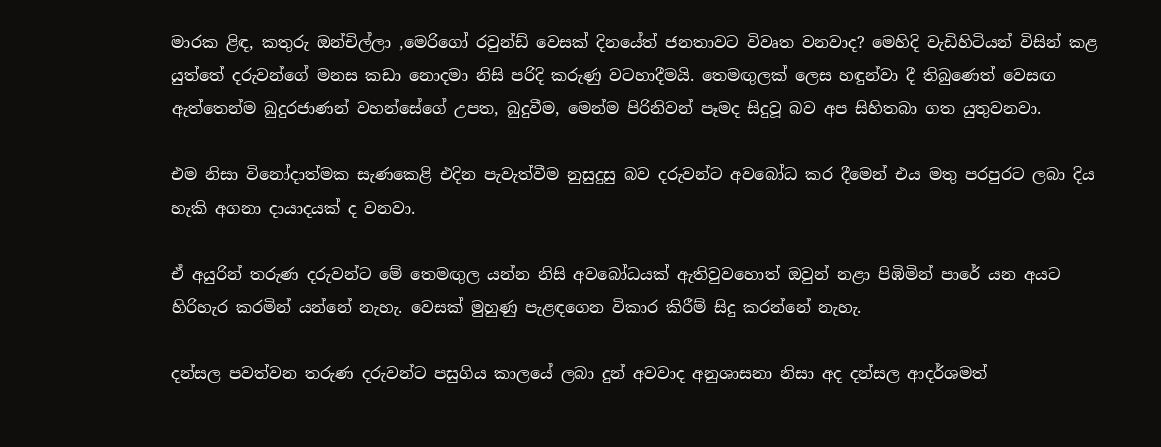මාරක ළිඳ, කතුරු ඔන්චිල්ලා ,මෙරිගෝ රවුන්ඩ් වෙසක් දිනයේත් ජනතාවට විවෘත වනවාද? මෙහිදි වැඩිහිටියන් විසින් කළ යුත්තේ දරුවන්ගේ මනස කඩා නොදමා නිසි පරිදි කරුණු වටහාදීමයි. තෙමඟුලක් ලෙස හඳුන්වා දී තිබුණෙත් වෙසඟ ඇත්තෙන්ම බුදුරජාණන් වහන්සේගේ උපත, බුදුවීම, මෙන්ම පිරිනිවන් පෑමද සිදුවූ බව අප සිහිතබා ගත යුතුවනවා.

එම නිසා විනෝදාත්මක සැණකෙළි එදින පැවැත්වීම නුසුදුසු බව දරුවන්ට අවබෝධ කර දීමෙන් එය මතු පරපුරට ලබා දිය හැකි අගනා දායාදයක් ද වනවා.

ඒ අයුරින් තරුණ දරුවන්ට මේ තෙමඟුල යන්න නිසි අවබෝධයක් ඇතිවුවහොත් ඔවුන් නළා පිඹිමින් පාරේ යන අයට හිරිහැර කරමින් යන්නේ නැහැ. වෙසක් මුහුණු පැළඳගෙන විකාර කිරීම් සිදු කරන්නේ නැහැ.

දන්සල පවත්වන තරුණ දරුවන්ට පසුගිය කාලයේ ලබා දුන් අවවාද අනුශාසනා නිසා අද දන්සල ආදර්ශමත්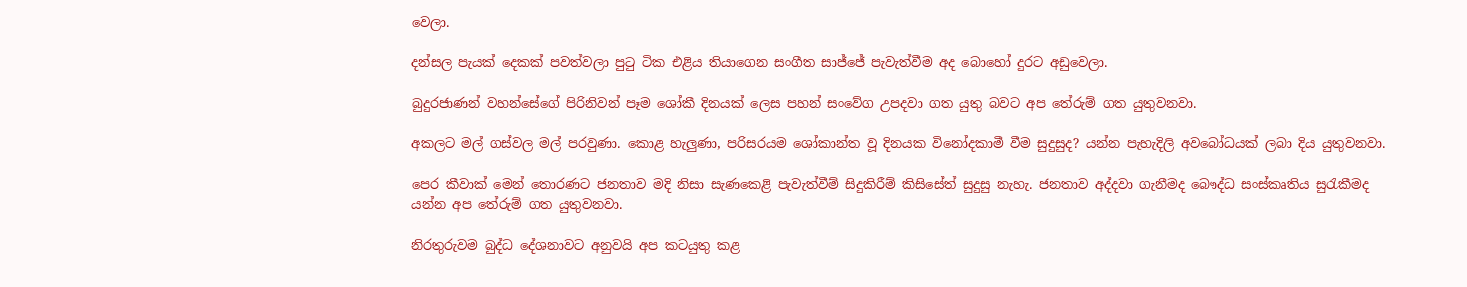වෙලා.

දන්සල පැයක් දෙකක් පවත්වලා පුටු ටික එළිය තියාගෙන සංගීත සාජ්ජේ පැවැත්වීම අද බොහෝ දුරට අඩුවෙලා.

බුදුරජාණන් වහන්සේගේ පිරිනිවන් පෑම ශෝකී දිනයක් ලෙස පහන් සංවේග උපදවා ගත යුතු බවට අප තේරුම් ගත යුතුවනවා.

අකලට මල් ගස්වල මල් පරවුණා. කොළ හැලුණා, පරිසරයම ශෝකාන්ත වූ දිනයක විනෝදකාමී වීම සුදුසුද? යන්න පැහැදිලි අවබෝධයක් ලබා දිය යුතුවනවා.

පෙර කීවාක් මෙන් තොරණට ජනතාව මදි නිසා සැණකෙළි පැවැත්වීම් සිදුකිරීම් කිසිසේත් සුදුසු නැහැ. ජනතාව අද්දවා ගැනීමද බෞද්ධ සංස්කෘතිය සුරැකීමද යන්න අප තේරුම් ගත යුතුවනවා.

නිරතුරුවම බුද්ධ දේශනාවට අනුවයි අප කටයුතු කළ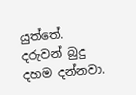යුත්තේ. දරුවන් බුදු දහම දන්නවා.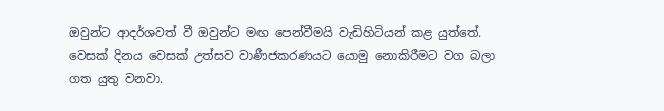ඔවුන්ට ආදර්ශවත් වී ඔවුන්ට මඟ පෙන්වීමයි වැඩිහිටියන් කළ යුත්තේ. වෙසක් දිනය වෙසක් උත්සව වාණීජකරණයට යොමු නොකිරීමට වග බලා ගත යුතු වනවා.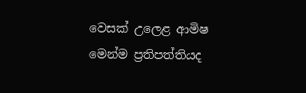වෙසක් උලෙළ ආමිෂ මෙන්ම ප්‍රතිපත්තියද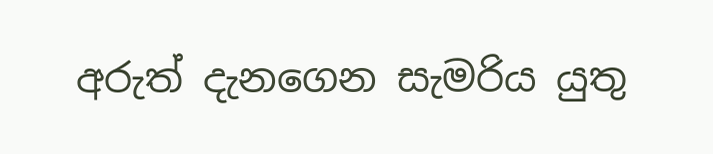අරුත් දැනගෙන සැමරිය යුතු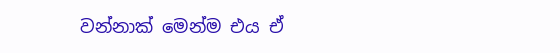වන්නාක් මෙන්ම එය ඒ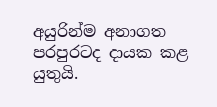අයුරින්ම අනාගත පරපුරටද දායක කළ යුතුයි.